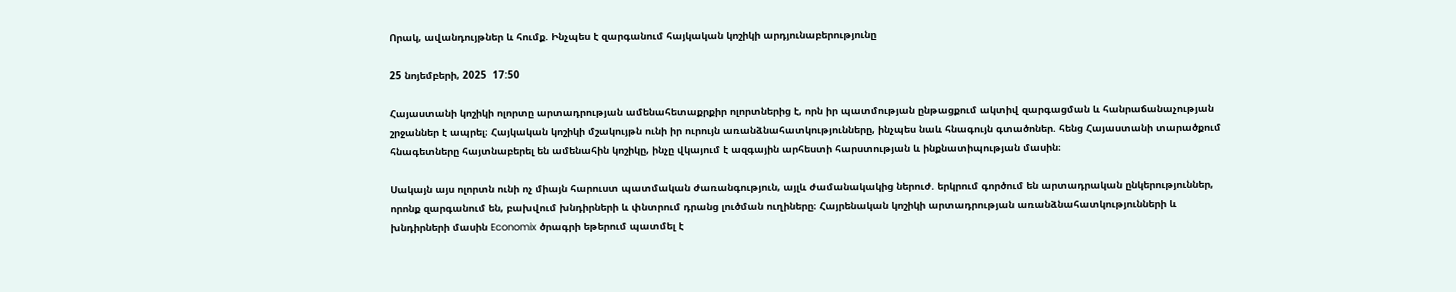Որակ, ավանդույթներ և հումք. Ինչպես է զարգանում հայկական կոշիկի արդյունաբերությունը

25 նոյեմբերի, 2025  17:50

Հայաստանի կոշիկի ոլորտը արտադրության ամենահետաքրքիր ոլորտներից է, որն իր պատմության ընթացքում ակտիվ զարգացման և հանրաճանաչության շրջաններ է ապրել։ Հայկական կոշիկի մշակույթն ունի իր ուրույն առանձնահատկությունները, ինչպես նաև հնագույն գտածոներ. հենց Հայաստանի տարածքում հնագետները հայտնաբերել են ամենահին կոշիկը, ինչը վկայում է ազգային արհեստի հարստության և ինքնատիպության մասին։

Սակայն այս ոլորտն ունի ոչ միայն հարուստ պատմական ժառանգություն, այլև ժամանակակից ներուժ. երկրում գործում են արտադրական ընկերություններ, որոնք զարգանում են, բախվում խնդիրների և փնտրում դրանց լուծման ուղիները։ Հայրենական կոշիկի արտադրության առանձնահատկությունների և խնդիրների մասին Economix ծրագրի եթերում պատմել է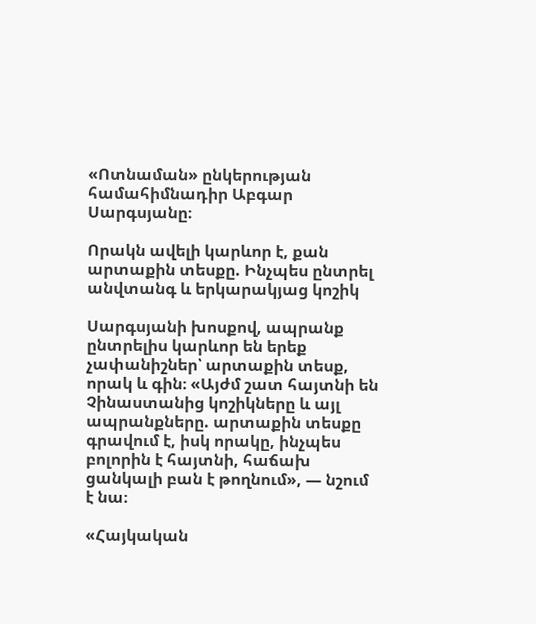«Ոտնաման» ընկերության համահիմնադիր Աբգար Սարգսյանը։

Որակն ավելի կարևոր է, քան արտաքին տեսքը. Ինչպես ընտրել անվտանգ և երկարակյաց կոշիկ

Սարգսյանի խոսքով, ապրանք ընտրելիս կարևոր են երեք չափանիշներ՝ արտաքին տեսք, որակ և գին։ «Այժմ շատ հայտնի են Չինաստանից կոշիկները և այլ ապրանքները. արտաքին տեսքը գրավում է, իսկ որակը, ինչպես բոլորին է հայտնի, հաճախ ցանկալի բան է թողնում», — նշում է նա։

«Հայկական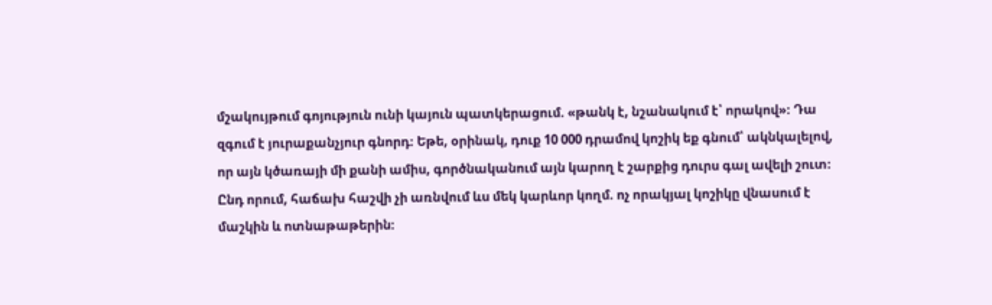մշակույթում գոյություն ունի կայուն պատկերացում. «թանկ է, նշանակում է՝ որակով»։ Դա զգում է յուրաքանչյուր գնորդ։ Եթե, օրինակ, դուք 10 000 դրամով կոշիկ եք գնում՝ ակնկալելով, որ այն կծառայի մի քանի ամիս, գործնականում այն կարող է շարքից դուրս գալ ավելի շուտ։ Ընդ որում, հաճախ հաշվի չի առնվում ևս մեկ կարևոր կողմ. ոչ որակյալ կոշիկը վնասում է մաշկին և ոտնաթաթերին։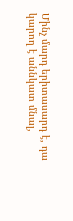Մինչ մարդ երիտասարդ է, դա կարող է աննկատ մնալ,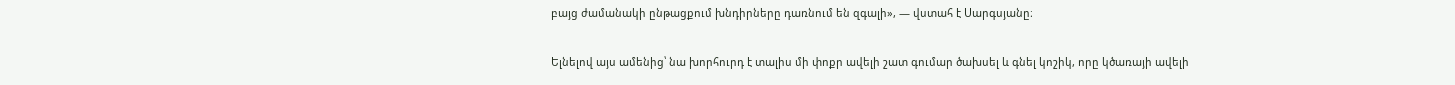բայց ժամանակի ընթացքում խնդիրները դառնում են զգալի», — վստահ է Սարգսյանը։

Ելնելով այս ամենից՝ նա խորհուրդ է տալիս մի փոքր ավելի շատ գումար ծախսել և գնել կոշիկ, որը կծառայի ավելի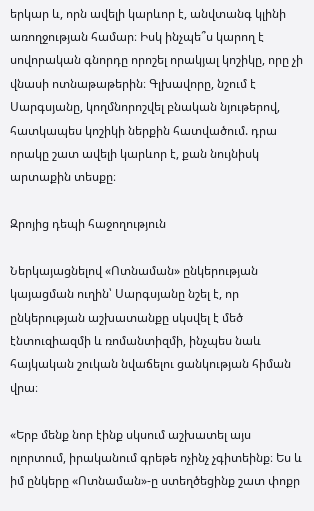երկար և, որն ավելի կարևոր է, անվտանգ կլինի առողջության համար։ Իսկ ինչպե՞ս կարող է սովորական գնորդը որոշել որակյալ կոշիկը, որը չի վնասի ոտնաթաթերին։ Գլխավորը, նշում է Սարգսյանը, կողմնորոշվել բնական նյութերով, հատկապես կոշիկի ներքին հատվածում. դրա որակը շատ ավելի կարևոր է, քան նույնիսկ արտաքին տեսքը։

Զրոյից դեպի հաջողություն

Ներկայացնելով «Ոտնաման» ընկերության կայացման ուղին՝ Սարգսյանը նշել է, որ ընկերության աշխատանքը սկսվել է մեծ էնտուզիազմի և ռոմանտիզմի, ինչպես նաև հայկական շուկան նվաճելու ցանկության հիման վրա։

«Երբ մենք նոր էինք սկսում աշխատել այս ոլորտում, իրականում գրեթե ոչինչ չգիտեինք։ Ես և իմ ընկերը «Ոտնաման»-ը ստեղծեցինք շատ փոքր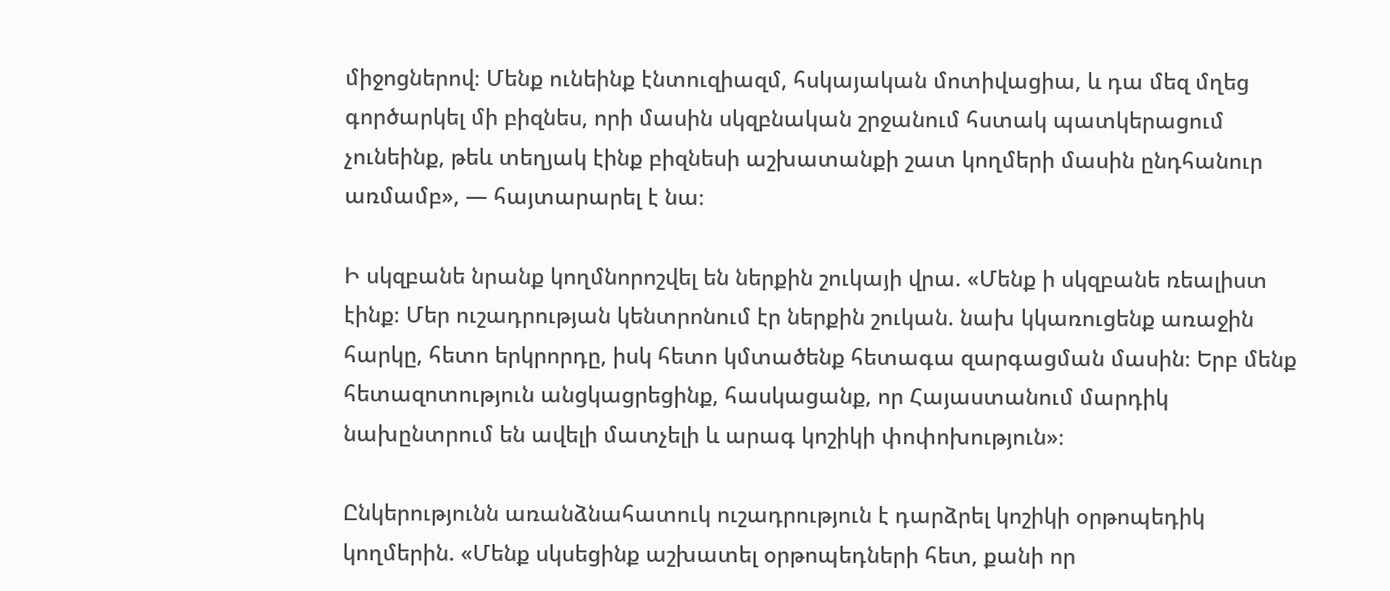միջոցներով։ Մենք ունեինք էնտուզիազմ, հսկայական մոտիվացիա, և դա մեզ մղեց գործարկել մի բիզնես, որի մասին սկզբնական շրջանում հստակ պատկերացում չունեինք, թեև տեղյակ էինք բիզնեսի աշխատանքի շատ կողմերի մասին ընդհանուր առմամբ», — հայտարարել է նա։

Ի սկզբանե նրանք կողմնորոշվել են ներքին շուկայի վրա. «Մենք ի սկզբանե ռեալիստ էինք։ Մեր ուշադրության կենտրոնում էր ներքին շուկան. նախ կկառուցենք առաջին հարկը, հետո երկրորդը, իսկ հետո կմտածենք հետագա զարգացման մասին։ Երբ մենք հետազոտություն անցկացրեցինք, հասկացանք, որ Հայաստանում մարդիկ նախընտրում են ավելի մատչելի և արագ կոշիկի փոփոխություն»։

Ընկերությունն առանձնահատուկ ուշադրություն է դարձրել կոշիկի օրթոպեդիկ կողմերին. «Մենք սկսեցինք աշխատել օրթոպեդների հետ, քանի որ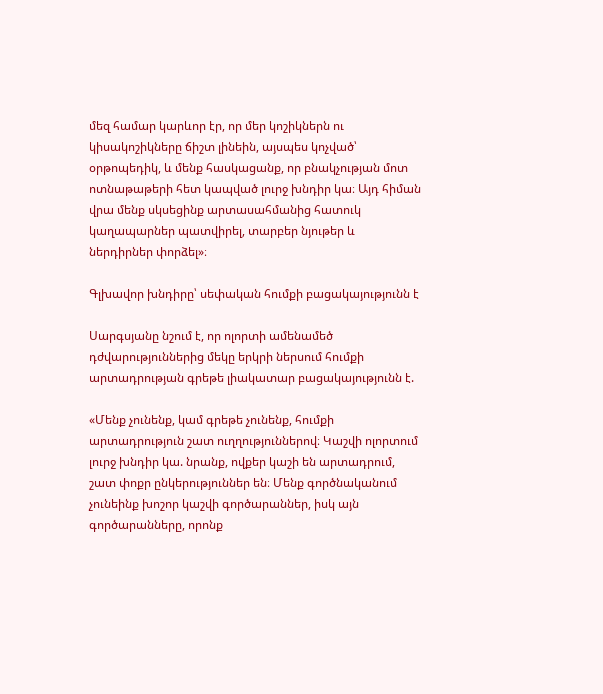մեզ համար կարևոր էր, որ մեր կոշիկներն ու կիսակոշիկները ճիշտ լինեին, այսպես կոչված՝ օրթոպեդիկ, և մենք հասկացանք, որ բնակչության մոտ ոտնաթաթերի հետ կապված լուրջ խնդիր կա։ Այդ հիման վրա մենք սկսեցինք արտասահմանից հատուկ կաղապարներ պատվիրել, տարբեր նյութեր և ներդիրներ փորձել»։

Գլխավոր խնդիրը՝ սեփական հումքի բացակայությունն է

Սարգսյանը նշում է, որ ոլորտի ամենամեծ դժվարություններից մեկը երկրի ներսում հումքի արտադրության գրեթե լիակատար բացակայությունն է.

«Մենք չունենք, կամ գրեթե չունենք, հումքի արտադրություն շատ ուղղություններով։ Կաշվի ոլորտում լուրջ խնդիր կա. նրանք, ովքեր կաշի են արտադրում, շատ փոքր ընկերություններ են։ Մենք գործնականում չունեինք խոշոր կաշվի գործարաններ, իսկ այն գործարանները, որոնք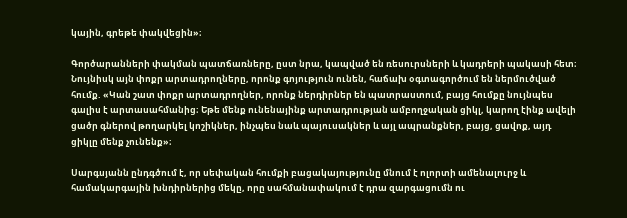կային, գրեթե փակվեցին»։

Գործարանների փակման պատճառները, ըստ նրա, կապված են ռեսուրսների և կադրերի պակասի հետ։ Նույնիսկ այն փոքր արտադրողները, որոնք գոյություն ունեն, հաճախ օգտագործում են ներմուծված հումք. «Կան շատ փոքր արտադրողներ, որոնք ներդիրներ են պատրաստում, բայց հումքը նույնպես գալիս է արտասահմանից։ Եթե մենք ունենայինք արտադրության ամբողջական ցիկլ, կարող էինք ավելի ցածր գներով թողարկել կոշիկներ, ինչպես նաև պայուսակներ և այլ ապրանքներ, բայց, ցավոք, այդ ցիկլը մենք չունենք»։

Սարգսյանն ընդգծում է, որ սեփական հումքի բացակայությունը մնում է ոլորտի ամենալուրջ և համակարգային խնդիրներից մեկը, որը սահմանափակում է դրա զարգացումն ու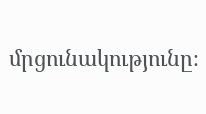մրցունակությունը։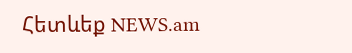Հետևեք NEWS.am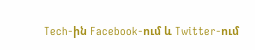Tech-ին Facebook-ում և Twitter-ում